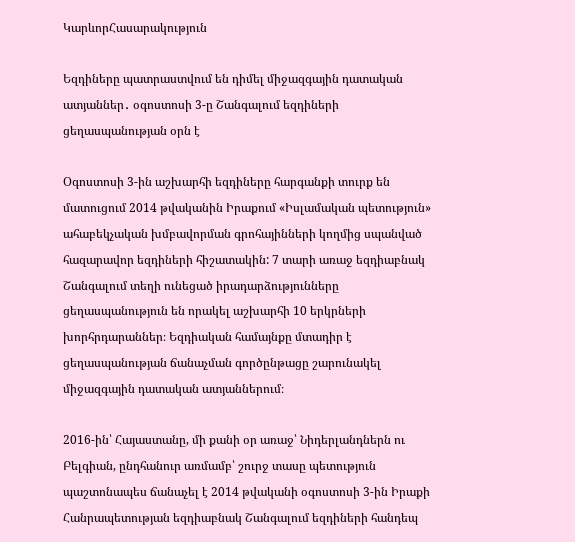ԿարևորՀասարակություն

Եզդիները պատրաստվում են դիմել միջազգային դատական ատյաններ․ օգոստոսի 3-ը Շանգալում եզդիների ցեղասպանության օրն է

Օգոստոսի 3-ին աշխարհի եզդիները հարգանքի տուրք են մատուցում 2014 թվականին Իրաքում «Իսլամական պետություն» ահաբեկչական խմբավորման գրոհայինների կողմից սպանված հազարավոր եզդիների հիշատակին: 7 տարի առաջ եզդիաբնակ Շանգալում տեղի ունեցած իրադարձությունները ցեղասպանություն են որակել աշխարհի 10 երկրների խորհրդարաններ։ Եզդիական համայնքը մտադիր է ցեղասպանության ճանաչման գործընթացը շարունակել միջազգային դատական ատյաններում։

2016-ին՝ Հայաստանը, մի քանի օր առաջ՝ Նիդերլանդներն ու Բելգիան, ընդհանուր առմամբ՝ շուրջ տասը պետություն պաշտոնապես ճանաչել է 2014 թվականի օգոստոսի 3-ին Իրաքի Հանրապետության եզդիաբնակ Շանգալում եզդիների հանդեպ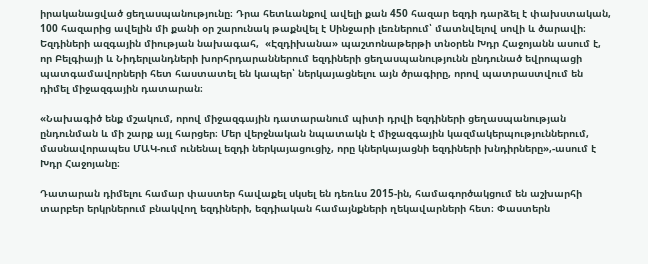իրականացված ցեղասպանությունը։ Դրա հետևանքով ավելի քան 450 հազար եզդի դարձել է փախստական, 100 հազարից ավելին մի քանի օր շարունակ թաքնվել է Սինջարի լեռներում՝ մատնվելով սովի և ծարավի։ Եզդիների ազգային միության նախագահ,  «Էզդիխանա» պաշտոնաթերթի տնօրեն Խդր Հաջոյանն ասում է, որ Բելգիայի և Նիդերլանդների խորհրդարաններում եզդիների ցեղասպանությունն ընդունած եվրոպացի պատգամավորների հետ հաստատել են կապեր՝ ներկայացնելու այն ծրագիրը, որով պատրաստվում են դիմել միջազգային դատարան։

«Նախագիծ ենք մշակում, որով միջազգային դատարանում պիտի դրվի եզդիների ցեղասպանության ընդունման և մի շարք այլ հարցեր։ Մեր վերջնական նպատակն է միջազգային կազմակերպություններում, մասնավորապես ՄԱԿ-ում ունենալ եզդի ներկայացուցիչ, որը կներկայացնի եզդիների խնդիրները»,-ասում է Խդր Հաջոյանը։

Դատարան դիմելու համար փաստեր հավաքել սկսել են դեռևս 2015-ին, համագործակցում են աշխարհի տարբեր երկրներում բնակվող եզդիների, եզդիական համայնքների ղեկավարների հետ։ Փաստերն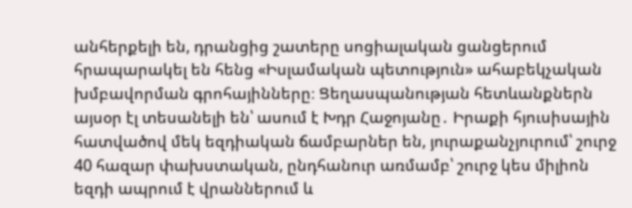անհերքելի են, դրանցից շատերը սոցիալական ցանցերում հրապարակել են հենց «Իսլամական պետություն» ահաբեկչական խմբավորման գրոհայինները։ Ցեղասպանության հետևանքներն այսօր էլ տեսանելի են՝ ասում է Խդր Հաջոյանը․ Իրաքի հյուսիսային հատվածով մեկ եզդիական ճամբարներ են, յուրաքանչյուրում՝ շուրջ 40 հազար փախստական, ընդհանուր առմամբ՝ շուրջ կես միլիոն եզդի ապրում է վրաններում և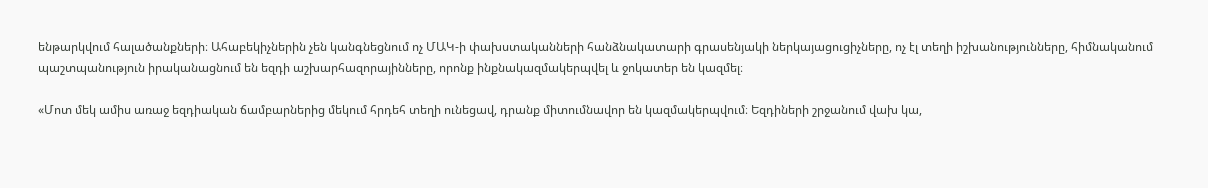ենթարկվում հալածանքների։ Ահաբեկիչներին չեն կանգնեցնում ոչ ՄԱԿ-ի փախստականների հանձնակատարի գրասենյակի ներկայացուցիչները, ոչ էլ տեղի իշխանությունները, հիմնականում պաշտպանություն իրականացնում են եզդի աշխարհազորայինները, որոնք ինքնակազմակերպվել և ջոկատեր են կազմել։

«Մոտ մեկ ամիս առաջ եզդիական ճամբարներից մեկում հրդեհ տեղի ունեցավ, դրանք միտումնավոր են կազմակերպվում։ Եզդիների շրջանում վախ կա,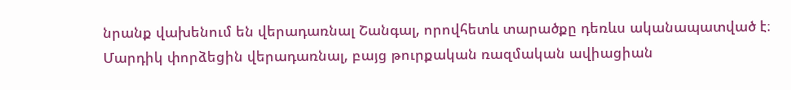նրանք վախենում են վերադառնալ Շանգալ, որովհետև տարածքը դեռևս ականապատված է։ Մարդիկ փորձեցին վերադառնալ, բայց թուրքական ռազմական ավիացիան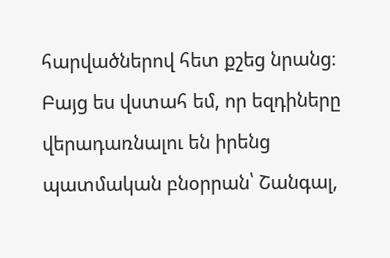հարվածներով հետ քշեց նրանց։ Բայց ես վստահ եմ, որ եզդիները վերադառնալու են իրենց պատմական բնօրրան՝ Շանգալ,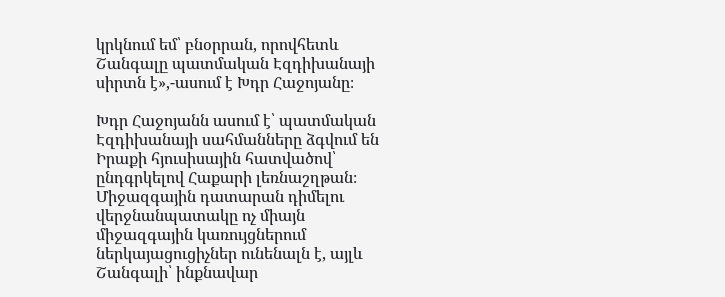կրկնում եմ՝ բնօրրան, որովհետև Շանգալը պատմական Էզդիխանայի սիրտն է»,-ասում է Խդր Հաջոյանը։

Խդր Հաջոյանն ասում է՝ պատմական Էզդիխանայի սահմանները ձգվում են Իրաքի հյուսիսային հատվածով՝ ընդգրկելով Հաքարի լեռնաշղթան։ Միջազգային դատարան դիմելու վերջնանպատակը ոչ միայն միջազգային կառույցներում ներկայացուցիչներ ունենալն է, այլև Շանգալի՝ ինքնավար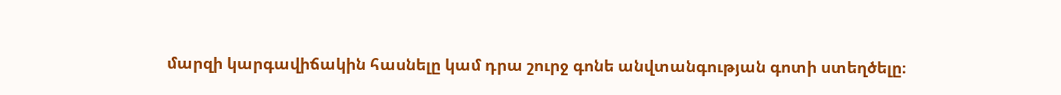մարզի կարգավիճակին հասնելը կամ դրա շուրջ գոնե անվտանգության գոտի ստեղծելը։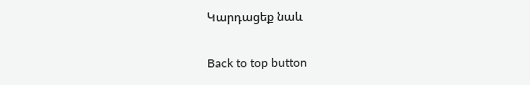Կարդացեք նաև

Back to top button